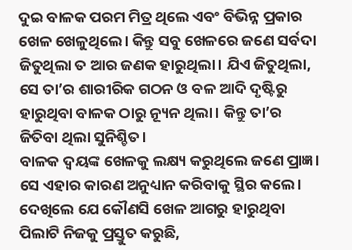ଦୁଇ ବାଳକ ପରମ ମିତ୍ର ଥିଲେ ଏବଂ ବିଭିନ୍ନ ପ୍ରକାର ଖେଳ ଖେଳୁଥିଲେ। କିନ୍ତୁ ସବୁ ଖେଳରେ ଜଣେ ସର୍ବଦା ଜିତୁଥିଲା ତ ଆର ଜଣକ ହାରୁଥିଲା। ଯିଏ ଜିତୁଥିଲା, ସେ ତା’ର ଶାରୀରିକ ଗଠନ ଓ ବଳ ଆଦି ଦୃଷ୍ଟିରୁ ହାରୁଥିବା ବାଳକ ଠାରୁ ନ୍ୟୂନ ଥିଲା। କିନ୍ତୁ ତା’ର ଜିତିବା ଥିଲା ସୁନିଶ୍ଚିତ।
ବାଳକ ଦ୍ବୟଙ୍କ ଖେଳକୁ ଲକ୍ଷ୍ୟ କରୁଥିଲେ ଜଣେ ପ୍ରାଜ୍ଞ। ସେ ଏହାର କାରଣ ଅନୁଧ୍ୟାନ କରିବାକୁ ସ୍ଥିର କଲେ। ଦେଖିଲେ ଯେ କୌଣସି ଖେଳ ଆଗରୁ ହାରୁଥିବା ପିଲାଟି ନିଜକୁ ପ୍ରସ୍ତୁତ କରୁଛି,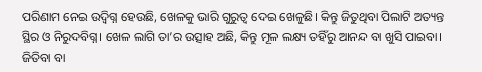ପରିଣାମ ନେଇ ଉଦ୍ବିଗ୍ନ ହେଉଛି, ଖେଳକୁ ଭାରି ଗୁରୁତ୍ବ ଦେଇ ଖେଳୁଛି। କିନ୍ତୁ ଜିତୁଥିବା ପିଲାଟି ଅତ୍ୟନ୍ତ ସ୍ଥିର ଓ ନିରୁଦବିଗ୍ନ। ଖେଳ ଲାଗି ତା’ର ଉତ୍ସାହ ଅଛି, କିନ୍ତୁ ମୂଳ ଲକ୍ଷ୍ୟ ତହିଁରୁ ଆନନ୍ଦ ବା ଖୁସି ପାଇବା। ଜିତିବା ବା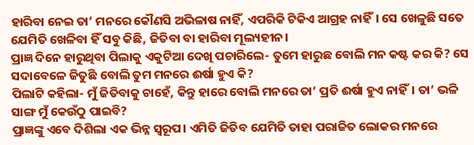ହାରିବା ନେଇ ତା’ ମନରେ କୌଣସି ଅଭିଳାଷ ନାହିଁ, ଏପରିକି ଟିକିଏ ଆଗ୍ରହ ନାହିଁ। ସେ ଖେଳୁଛି ସତେ ଯେମିତି ଖେଳିବା ହିଁ ସବୁ କିଛି, ଜିତିବା ବା ହାରିବା ମୂଲ୍ୟହୀନ।
ପ୍ରାଜ୍ଞ ଦିନେ ହାରୁଥିବା ପିଲାକୁ ଏକୁଟିଆ ଦେଖି ପଚାରିଲେ- ତୁମେ ହାରୁଛ ବୋଲି ମନ କଷ୍ଟ କର କି? ସେ ସଦାବେଳେ ଜିତୁଛି ବୋଲି ତୁମ ମନରେ ଈର୍ଷା ହୁଏ କି?
ପିଲାଟି କହିଲା- ମୁଁ ଜିତିବାକୁ ଚାହେଁ, କିନ୍ତୁ ହାରେ ବୋଲି ମନରେ ତା’ ପ୍ରତି ଈର୍ଷା ହୁଏ ନାହିଁ। ତା’ ଭଳି ସାଙ୍ଗ ମୁଁ କେଉଁଠୁ ପାଇବି?
ପ୍ରାଜ୍ଞଙ୍କୁ ଏବେ ଦିଶିଲା ଏକ ଭିନ୍ନ ସ୍ବରୂପ। ଏମିତି ଜିତିବ ଯେମିତି ତାହା ପରାଜିତ ଲୋକର ମନରେ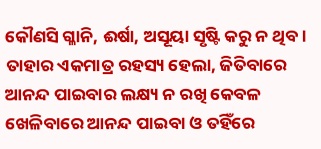କୌଣସି ଗ୍ଳାନି, ଈର୍ଷା, ଅସୂୟା ସୃଷ୍ଟି କରୁ ନ ଥିବ। ତାହାର ଏକମାତ୍ର ରହସ୍ୟ ହେଲା, ଜିତିବାରେ ଆନନ୍ଦ ପାଇବାର ଲକ୍ଷ୍ୟ ନ ରଖି କେବଳ ଖେଳିବାରେ ଆନନ୍ଦ ପାଇବା ଓ ତହିଁରେ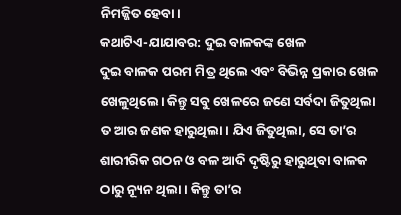ନିମଜ୍ଜିତ ହେବା।
କଥାଟିଏ-ଯାଯାବର: ଦୁଇ ବାଳକଙ୍କ ଖେଳ
ଦୁଇ ବାଳକ ପରମ ମିତ୍ର ଥିଲେ ଏବଂ ବିଭିନ୍ନ ପ୍ରକାର ଖେଳ ଖେଳୁଥିଲେ। କିନ୍ତୁ ସବୁ ଖେଳରେ ଜଣେ ସର୍ବଦା ଜିତୁଥିଲା ତ ଆର ଜଣକ ହାରୁଥିଲା। ଯିଏ ଜିତୁଥିଲା, ସେ ତା’ର ଶାରୀରିକ ଗଠନ ଓ ବଳ ଆଦି ଦୃଷ୍ଟିରୁ ହାରୁଥିବା ବାଳକ ଠାରୁ ନ୍ୟୂନ ଥିଲା। କିନ୍ତୁ ତା’ର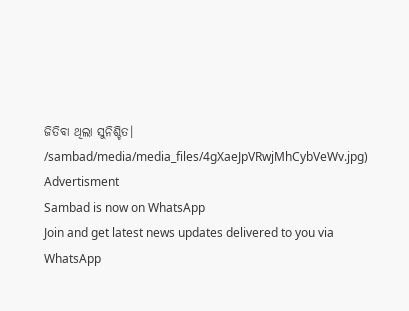ଜିତିବା ଥିଲା ସୁନିଶ୍ଚିତ।
/sambad/media/media_files/4gXaeJpVRwjMhCybVeWv.jpg)
Advertisment
Sambad is now on WhatsApp
Join and get latest news updates delivered to you via WhatsApp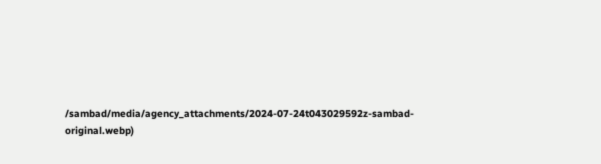/sambad/media/agency_attachments/2024-07-24t043029592z-sambad-original.webp)